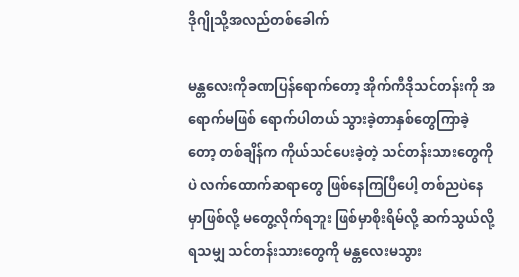ဒိုဂျိုသို့အလည်တစ်ခေါက်

မန္တလေးကိုခဏပြန်ရောက်တော့ အိုက်ကီဒိုသင်တန်းကို အရောက်မဖြစ် ရောက်ပါတယ် သွားခဲ့တာနှစ်တွေကြာခဲ့တော့ တစ်ချိန်က ကိုယ်သင်ပေးခဲ့တဲ့ သင်တန်းသားတွေကိုပဲ လက်ထောက်ဆရာတွေ ဖြစ်နေကြပြီပေါ့ တစ်ညပဲနေမှာဖြစ်လို့ မတွေ့လိုက်ရဘူး ဖြစ်မှာစိုးရိမ်လို့ ဆက်သွယ်လို့ရသမျှ သင်တန်းသားတွေကို မန္တလေးမသွား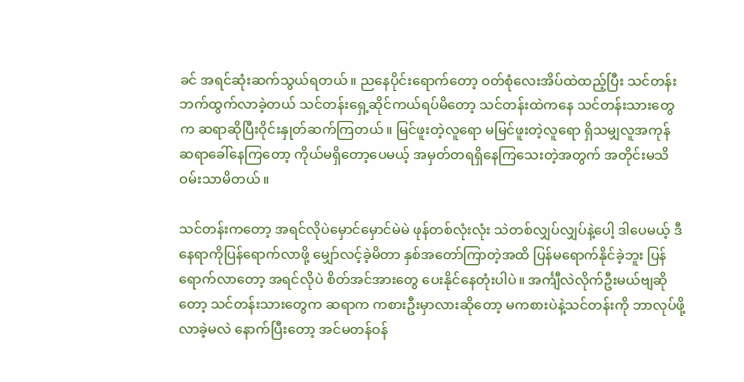ခင် အရင်ဆုံးဆက်သွယ်ရတယ်။ ညနေပိုင်းရောက်တော့ ဝတ်စုံလေးအိပ်ထဲထည့်ပြီး သင်တန်းဘက်ထွက်လာခဲ့တယ် သင်တန်းရှေ့ဆိုင်ကယ်ရပ်မိတော့ သင်တန်းထဲကနေ သင်တန်းသားတွေက ဆရာဆိုပြီးဝိုင်းနှုတ်ဆက်ကြတယ်။ မြင်ဖူးတဲ့လူရော မမြင်ဖူးတဲ့လူရော ရှိသမျှလူအကုန် ဆရာခေါ်နေကြတော့ ကိုယ်မရှိတော့ပေမယ့် အမှတ်တရရှိနေကြသေးတဲ့အတွက် အတိုင်းမသိဝမ်းသာမိတယ်။

သင်တန်းကတော့ အရင်လိုပဲမှောင်မှောင်မဲမဲ ဖုန်တစ်လုံးလုံး သဲတစ်လျှပ်လျှပ်နဲ့ပေါ့ ဒါပေမယ့် ဒီနေရာကိုပြန်ရောက်လာဖို့ မျှော်လင့်ခဲ့မိတာ နှစ်အတော်ကြာတဲ့အထိ ပြန်မရောက်နိုင်ခဲ့ဘူး ပြန်ရောက်လာတော့ အရင်လိုပဲ စိတ်အင်အားတွေ ပေးနိုင်နေတုံးပါပဲ။ အင်္ကျီလဲလိုက်ဦးမယ်ဗျဆိုတော့ သင်တန်းသားတွေက ဆရာက ကစားဦးမှာလားဆိုတော့ မကစားပဲနဲ့သင်တန်းကို ဘာလုပ်ဖို့လာခဲ့မလဲ နောက်ပြီးတော့ အင်မတန်ဝန်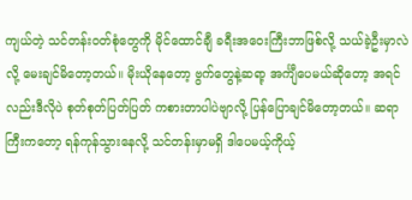ကျယ်တဲ့ သင်တန်းဝတ်စုံတွေကို မိုင်ထောင်ချီ ခရီးအဝေးကြီးဘာဖြစ်လို့ သယ်ခဲ့ဦးမှာလဲလို့ မေးချင်မိတော့တယ်။ မိုးယိုနေတော့ ဗွက်တွေနဲ့ဆရာ့ အင်္ကျီပေမယ်ဆိုတော့ အရင်လည်းဒီလိုပဲ စုတ်စုတ်ပြတ်ပြတ် ကစားတာပါပဲဗျာလို့ ပြန်ပြောချင်မိတော့တယ်။ ဆရာကြီးကတော့ ရန်ကုန်သွားနေလို့ သင်တန်းမှာမရှိ ဒါပေမယ့်ကိုယ့်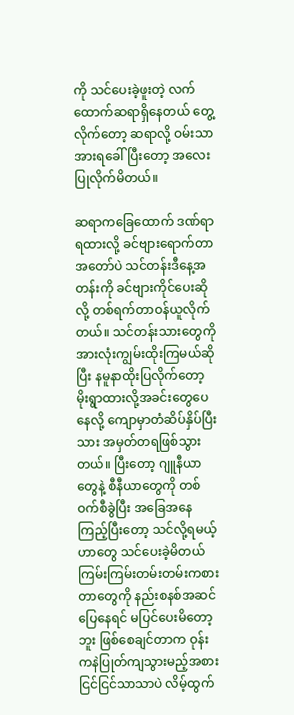ကို သင်ပေးခဲ့ဖူးတဲ့ လက်ထောက်ဆရာရှိနေတယ် တွေ့လိုက်တော့ ဆရာလို့ ဝမ်းသာအားရခေါ်ပြီးတော့ အလေးပြုလိုက်မိတယ်။

ဆရာကခြေထောက် ဒဏ်ရာရထားလို့ ခင်ဗျားရောက်တာအတော်ပဲ သင်တန်းဒီနေ့အတန်းကို ခင်ဗျားကိုင်ပေးဆိုလို့ တစ်ရက်တာဝန်ယူလိုက်တယ်။ သင်တန်းသားတွေကို အားလုံးကျွမ်းထိုးကြမယ်ဆိုပြီး နမူနာထိုးပြလိုက်တော့ မိုးရွာထားလို့အခင်းတွေပေနေလို့ ကျောမှာတံဆိပ်နှိပ်ပြီးသား အမှတ်တရဖြစ်သွားတယ်။ ပြီးတော့ ဂျူနီယာတွေနဲ့ စီနီယာတွေကို တစ်ဝက်စီခွဲပြီး အခြေအနေကြည့်ပြီးတော့ သင်လို့ရမယ့်ဟာတွေ သင်ပေးခဲ့မိတယ် ကြမ်းကြမ်းတမ်းတမ်းကစားတာတွေကို နည်းစနစ်အဆင်ပြေနေရင် မပြင်ပေးမိတော့ဘူး ဖြစ်စေချင်တာက ဝုန်းကနဲပြုတ်ကျသွားမည့်အစား ငြင်ငြင်သာသာပဲ လိမ့်ထွက်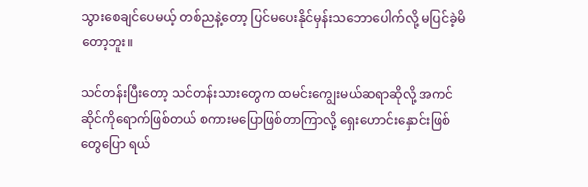သွားစေချင်ပေမယ့် တစ်ညနဲ့တော့ ပြင်မပေးနိုင်မှန်းသဘောပေါက်လို့ မပြင်ခဲ့မိတော့ဘူး။

သင်တန်းပြီးတော့ သင်တန်းသားတွေက ထမင်းကျွေးမယ်ဆရာဆိုလို့ အကင်ဆိုင်ကိုရောက်ဖြစ်တယ် စကားမပြောဖြစ်တာကြာလို့ ရှေးဟောင်းနှောင်းဖြစ်တွေပြော ရယ်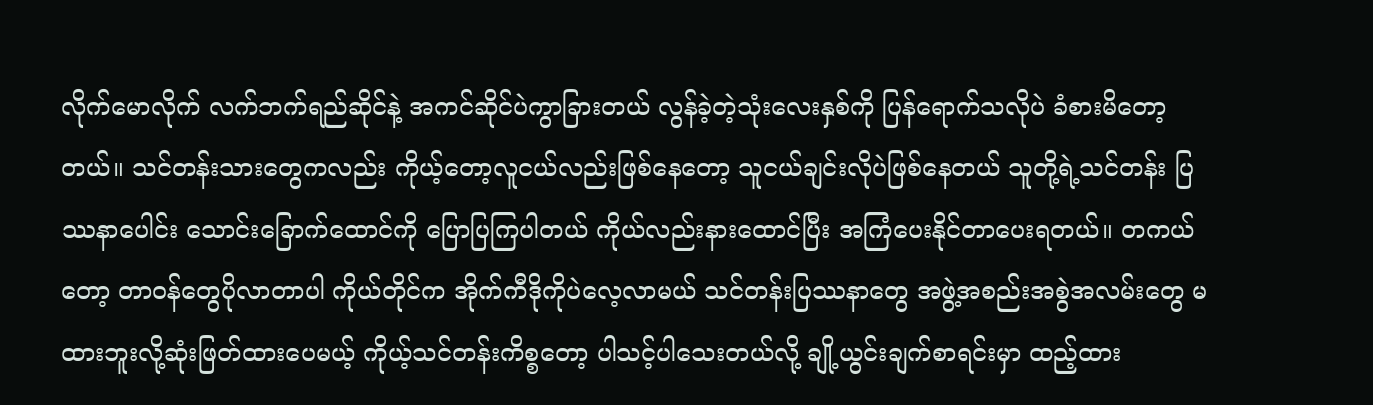လိုက်မောလိုက် လက်ဘက်ရည်ဆိုင်နဲ့ အကင်ဆိုင်ပဲကွာခြားတယ် လွန်ခဲ့တဲ့သုံးလေးနှစ်ကို ပြန်ရောက်သလိုပဲ ခံစားမိတော့တယ်။ သင်တန်းသားတွေကလည်း ကိုယ့်တော့လူငယ်လည်းဖြစ်နေတော့ သူငယ်ချင်းလိုပဲဖြစ်နေတယ် သူတို့ရဲ့သင်တန်း ပြဿနာပေါင်း သောင်းခြောက်ထောင်ကို ပြောပြကြပါတယ် ကိုယ်လည်းနားထောင်ပြီး အကြံပေးနိုင်တာပေးရတယ်။ တကယ်တော့ တာဝန်တွေပိုလာတာပါ ကိုယ်တိုင်က အိုက်ကီဒိုကိုပဲလေ့လာမယ် သင်တန်းပြဿနာတွေ အဖွဲ့အစည်းအစွဲအလမ်းတွေ မထားဘူးလို့ဆုံးဖြတ်ထားပေမယ့် ကိုယ့်သင်တန်းကိစ္စတော့ ပါသင့်ပါသေးတယ်လို့ ချို့ယွင်းချက်စာရင်းမှာ ထည့်ထား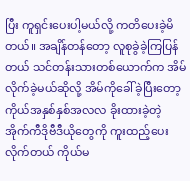ပြီး ကူရှင်းပေးပါ့မယ်လို့ ကတိပေးခဲ့မိတယ်။ အချိန်တန်တော့ လူစုခွဲခဲ့ကြပြန်တယ် သင်တန်းသားတစ်ယောက်က အိမ်လိုက်ခဲ့မယ်ဆိုလို့ အိမ်ကိုခေါ်ခဲ့ပြီးတော့ ကိုယ်အနှစ်နှစ်အလလ ခိုးထားခဲ့တဲ့ အိုက်ကီဒိုဗီဒီယိုတွေကို ကူးထည့်ပေးလိုက်တယ် ကိုယ်မ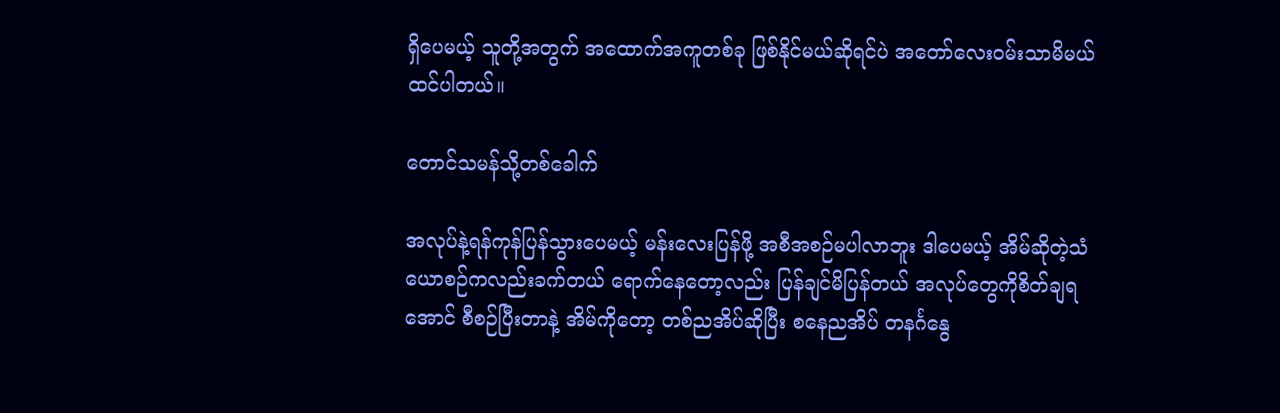ရှိပေမယ့် သူတို့အတွက် အထောက်အကူတစ်ခု ဖြစ်နိုင်မယ်ဆိုရင်ပဲ အတော်လေးဝမ်းသာမိမယ်ထင်ပါတယ်။

တောင်သမန်သို့တစ်ခေါက်

အလုပ်နဲ့ရန်ကုန်ပြန်သွားပေမယ့် မန်းလေးပြန်ဖို့ အစီအစဉ်မပါလာဘူး ဒါပေမယ့် အိမ်ဆိုတဲ့သံယောစဉ်ကလည်းခက်တယ် ရောက်နေတော့လည်း ပြန်ချင်မိပြန်တယ် အလုပ်တွေကိုစိတ်ချရအောင် စီစဉ်ပြီးတာနဲ့ အိမ်ကိုတော့ တစ်ညအိပ်ဆိုပြီး စနေညအိပ် တနင်္ဂနွေ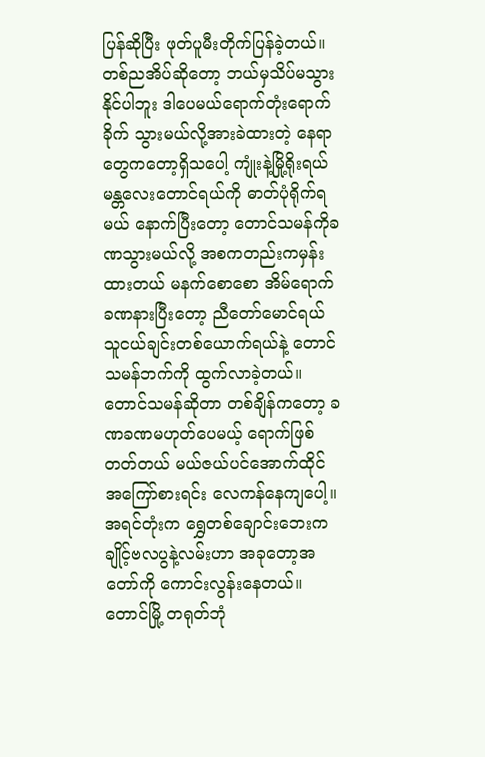ပြန်ဆိုပြီး ဖုတ်ပူမီးတိုက်ပြန်ခဲ့တယ်။ တစ်ညအိပ်ဆိုတော့ ဘယ်မှသိပ်မသွားနိုင်ပါဘူး ဒါပေမယ်ရောက်တုံးရောက်ခိုက် သွားမယ်လို့အားခဲထားတဲ့ နေရာတွေကတော့ရှိသပေါ့ ကျုံးနဲ့မြို့ရိုးရယ် မန္တလေးတောင်ရယ်ကို ဓာတ်ပုံရိုက်ရမယ် နောက်ပြီးတော့ တောင်သမန်ကိုခဏသွားမယ်လို့ အစကတည်းကမှန်းထားတယ် မနက်စောစော အိမ်ရောက်ခဏနားပြီးတော့ ညီတော်မောင်ရယ် သူငယ်ချင်းတစ်ယောက်ရယ်နဲ့ တောင်သမန်ဘက်ကို ထွက်လာခဲ့တယ်။ တောင်သမန်ဆိုတာ တစ်ချိန်ကတော့ ခဏခဏမဟုတ်ပေမယ့် ရောက်ဖြစ်တတ်တယ် မယ်ဇယ်ပင်အောက်ထိုင် အကြော်စားရင်း လေကန်နေကျပေါ့။ အရင်တုံးက ရွှေတစ်ချောင်းဘေးက ချိုင့်ဗလပွနဲ့လမ်းဟာ အခုတော့အတော်ကို ကောင်းလွန်းနေတယ်။ တောင်မြို့ တရုတ်ဘုံ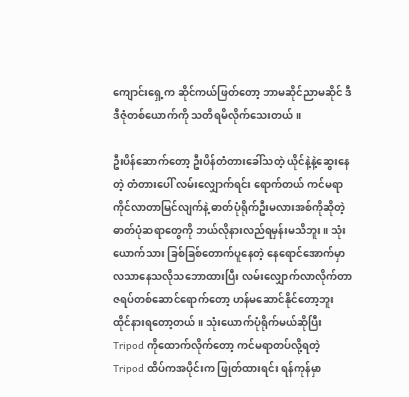ကျောင်းရှေ့က ဆိုင်ကယ်ဖြတ်တော့ ဘာမဆိုင်ညာမဆိုင် ဒီဒီဇုံတစ်ယောက်ကို သတိရမိလိုက်သေးတယ်။

ဦးပိန်ဆောက်တော့ ဦးပိန်တံတားခေါ်သတဲ့ ယိုင်နဲ့နဲ့ဆွေးနေတဲ့ တံတားပေါ် လမ်းလျှောက်ရင်း ရောက်တယ် ကင်မရာကိုင်လာတာမြင်လျက်နဲ့ ဓာတ်ပုံရိုက်ဦးမလားအစ်ကိုဆိုတဲ့ ဓာတ်ပုံဆရာတွေကို ဘယ်လိုနားလည်ရမှန်းမသိဘူး။ သုံးယောက်သား ခြစ်ခြစ်တောက်ပူနေတဲ့ နေရောင်အောက်မှာ လသာနေသလိုသဘောထားပြီး လမ်းလျှောက်လာလိုက်တာ ဇရပ်တစ်ဆောင်ရောက်တော့ ဟန်မဆောင်နိုင်တော့ဘူး ထိုင်နားရတော့တယ်။ သုံးယောက်ပုံရိုက်မယ်ဆိုပြီး Tripod ကိုထောက်လိုက်တော့ ကင်မရာတပ်လို့ရတဲ့ Tripod ထိပ်ကအပိုင်းက ဖြုတ်ထားရင်း ရန်ကုန်မှာ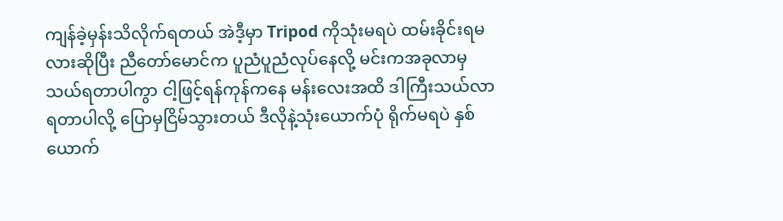ကျန်ခဲ့မှန်းသိလိုက်ရတယ် အဲဒီ့မှာ Tripod ကိုသုံးမရပဲ ထမ်းခိုင်းရမလားဆိုပြီး ညီတော်မောင်က ပူညံပူညံလုပ်နေလို့ မင်းကအခုလာမှ သယ်ရတာပါကွာ ငါ့ဖြင့်ရန်ကုန်ကနေ မန်းလေးအထိ ဒါကြီးသယ်လာရတာပါလို့ ပြောမှငြိမ်သွားတယ် ဒီလိုနဲ့သုံးယောက်ပုံ ရိုက်မရပဲ နှစ်ယောက်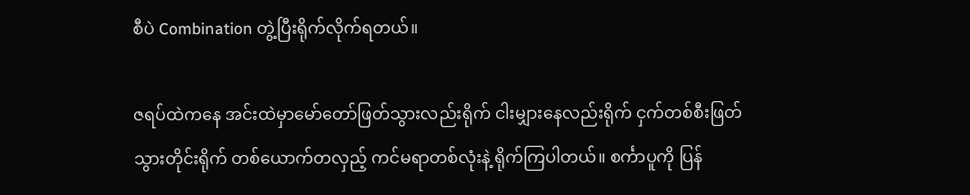စီပဲ Combination တွဲ့ပြီးရိုက်လိုက်ရတယ်။

ဇရပ်ထဲကနေ အင်းထဲမှာမော်တော်ဖြတ်သွားလည်းရိုက် ငါးမျှားနေလည်းရိုက် ငှက်တစ်စီးဖြတ်သွားတိုင်းရိုက် တစ်ယောက်တလှည့် ကင်မရာတစ်လုံးနဲ့ ရိုက်ကြပါတယ်။ စင်္ကာပူကို ပြန်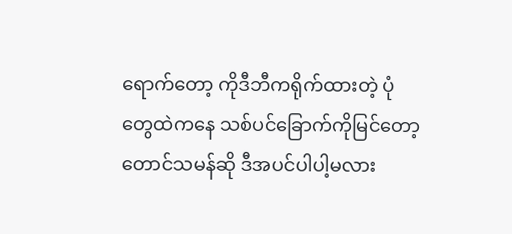ရောက်တော့ ကိုဒီဘီကရိုက်ထားတဲ့ ပုံတွေထဲကနေ သစ်ပင်ခြောက်ကိုမြင်တော့ တောင်သမန်ဆို ဒီအပင်ပါပါ့မလား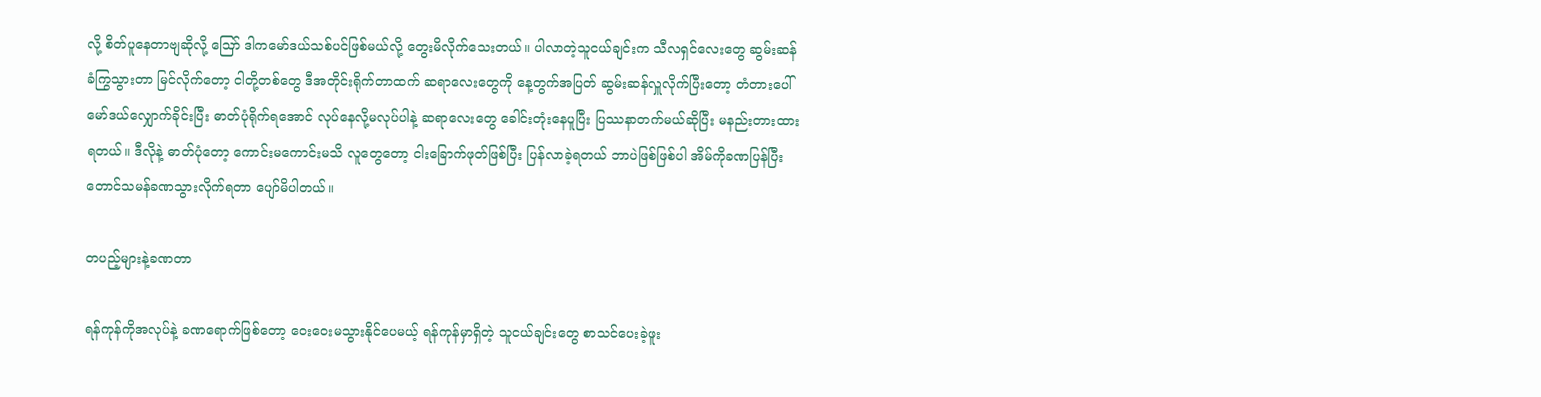လို့ စိတ်ပူနေတာဗျဆိုလို့ ဪ ဒါကမော်ဒယ်သစ်ပင်ဖြစ်မယ်လို့ တွေးမိလိုက်သေးတယ်။ ပါလာတဲ့သူငယ်ချင်းက သီလရှင်လေးတွေ ဆွမ်းဆန်ခံကြွသွားတာ မြင်လိုက်တော့ ငါတို့တစ်တွေ ဒီအတိုင်းရိုက်တာထက် ဆရာလေးတွေကို နေ့တွက်အပြတ် ဆွမ်းဆန်လှူလိုက်ပြီးတော့ တံတားပေါ် မော်ဒယ်လျှောက်ခိုင်းပြီး ဓာတ်ပုံရိုက်ရအောင် လုပ်နေလို့မလုပ်ပါနဲ့ ဆရာလေးတွေ ခေါင်းတုံးနေပူပြီး ပြဿနာတက်မယ်ဆိုပြီး မနည်းတားထားရတယ်။ ဒီလိုနဲ့ ဓာတ်ပုံတော့ ကောင်းမကောင်းမသိ လူတွေတော့ ငါးခြောက်ဖုတ်ဖြစ်ပြီး ပြန်လာခဲ့ရတယ် ဘာပဲဖြစ်ဖြစ်ပါ အိမ်ကိုခဏပြန်ပြီး တောင်သမန်ခဏသွားလိုက်ရတာ ပျော်မိပါတယ်။

တပည့်များနဲ့ခဏတာ

ရန်ကုန်ကိုအလုပ်နဲ့ ခဏရောက်ဖြစ်တော့ ဝေးဝေးမသွားနိုင်ပေမယ့် ရန်ကုန်မှာရှိတဲ့ သူငယ်ချင်းတွေ စာသင်ပေးခဲ့ဖူး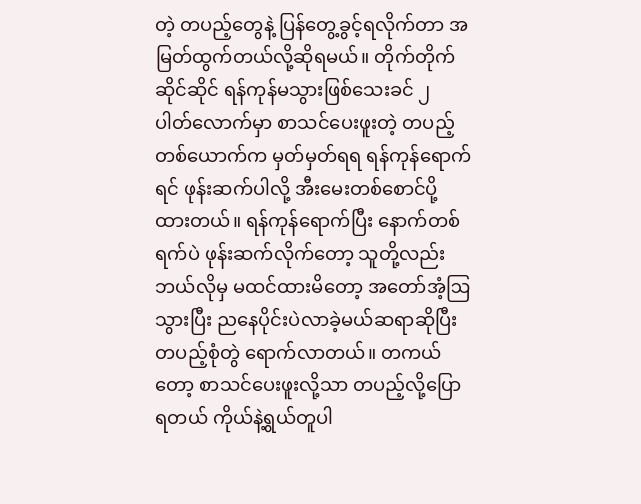တဲ့ တပည့်တွေနဲ့ ပြန်တွေ့ခွင့်ရလိုက်တာ အမြတ်ထွက်တယ်လို့ဆိုရမယ်။ တိုက်တိုက်ဆိုင်ဆိုင် ရန်ကုန်မသွားဖြစ်သေးခင် ၂ ပါတ်လောက်မှာ စာသင်ပေးဖူးတဲ့ တပည့်တစ်ယောက်က မှတ်မှတ်ရရ ရန်ကုန်ရောက်ရင် ဖုန်းဆက်ပါလို့ အီးမေးတစ်စောင်ပို့ထားတယ်။ ရန်ကုန်ရောက်ပြီး နောက်တစ်ရက်ပဲ ဖုန်းဆက်လိုက်တော့ သူတို့လည်းဘယ်လိုမှ မထင်ထားမိတော့ အတော်အံ့ဩသွားပြီး ညနေပိုင်းပဲလာခဲ့မယ်ဆရာဆိုပြီး တပည့်စုံတွဲ ရောက်လာတယ်။ တကယ်တော့ စာသင်ပေးဖူးလို့သာ တပည့်လို့ပြောရတယ် ကိုယ်နဲ့ရွယ်တူပါ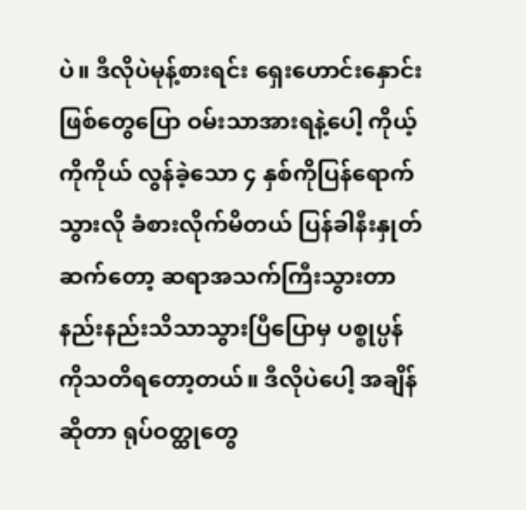ပဲ။ ဒီလိုပဲမုန့်စားရင်း ရှေးဟောင်းနှောင်းဖြစ်တွေပြော ဝမ်းသာအားရနဲ့ပေါ့ ကိုယ့်ကိုကိုယ် လွန်ခဲ့သော ၄ နှစ်ကိုပြန်ရောက်သွားလို ခံစားလိုက်မိတယ် ပြန်ခါနီးနှုတ်ဆက်တော့ ဆရာအသက်ကြီးသွားတာ နည်းနည်းသိသာသွားပြီပြောမှ ပစ္စုပ္ပန်ကိုသတိရတော့တယ်။ ဒီလိုပဲပေါ့ အချိန်ဆိုတာ ရုပ်ဝတ္ထုတွေ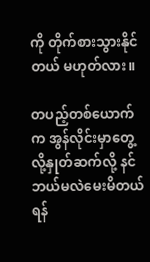ကို တိုက်စားသွားနိုင်တယ် မဟုတ်လား။

တပည့်တစ်ယောက်က အွန်လိုင်းမှာတွေ့လို့နှုတ်ဆက်လို့ နင်ဘယ်မလဲမေးမိတယ် ရန်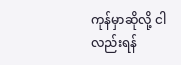ကုန်မှာဆိုလို့ ငါလည်းရန်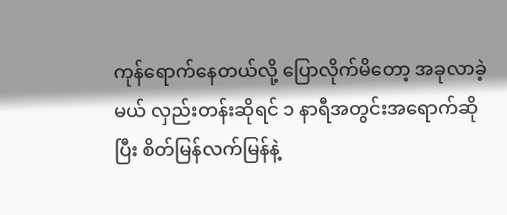ကုန်ရောက်နေတယ်လို့ ပြောလိုက်မိတော့ အခုလာခဲ့မယ် လှည်းတန်းဆိုရင် ၁ နာရီအတွင်းအရောက်ဆိုပြီး စိတ်မြန်လက်မြန်နဲ့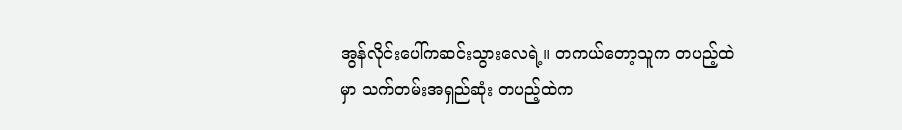အွန်လိုင်းပေါ်ကဆင်းသွားလေရဲ့။ တကယ်တော့သူက တပည့်ထဲမှာ သက်တမ်းအရှည်ဆုံး တပည့်ထဲက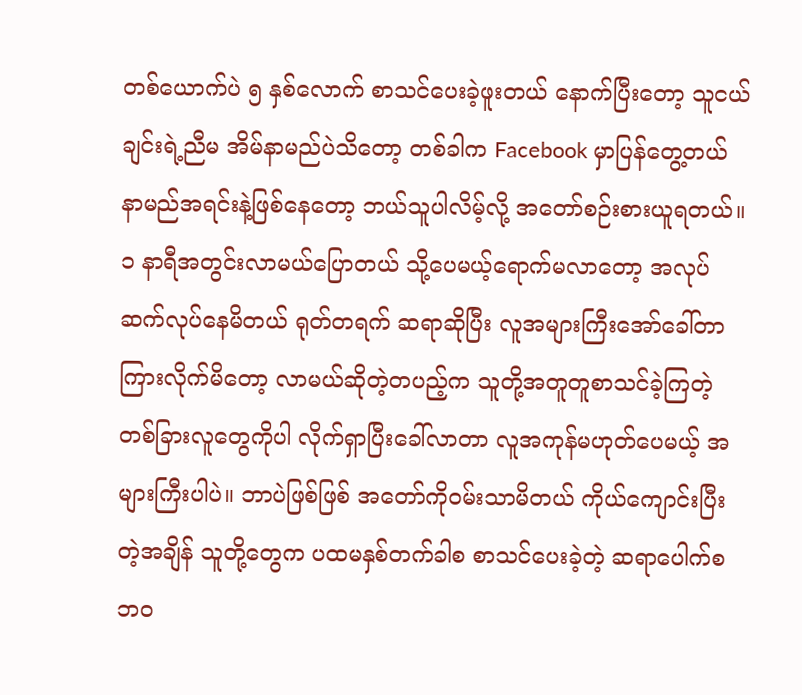တစ်ယောက်ပဲ ၅ နှစ်လောက် စာသင်ပေးခဲ့ဖူးတယ် နောက်ပြီးတော့ သူငယ်ချင်းရဲ့ညီမ အိမ်နာမည်ပဲသိတော့ တစ်ခါက Facebook မှာပြန်တွေ့တယ် နာမည်အရင်းနဲ့ဖြစ်နေတော့ ဘယ်သူပါလိမ့်လို့ အတော်စဉ်းစားယူရတယ်။ ၁ နာရီအတွင်းလာမယ်ပြောတယ် သို့ပေမယ့်ရောက်မလာတော့ အလုပ်ဆက်လုပ်နေမိတယ် ရုတ်တရက် ဆရာဆိုပြီး လူအများကြီးအော်ခေါ်တာ ကြားလိုက်မိတော့ လာမယ်ဆိုတဲ့တပည့်က သူတို့အတူတူစာသင်ခဲ့ကြတဲ့ တစ်ခြားလူတွေကိုပါ လိုက်ရှာပြီးခေါ်လာတာ လူအကုန်မဟုတ်ပေမယ့် အများကြီးပါပဲ။ ဘာပဲဖြစ်ဖြစ် အတော်ကိုဝမ်းသာမိတယ် ကိုယ်ကျောင်းပြီးတဲ့အချိန် သူတို့တွေက ပထမနှစ်တက်ခါစ စာသင်ပေးခဲ့တဲ့ ဆရာပေါက်စဘဝ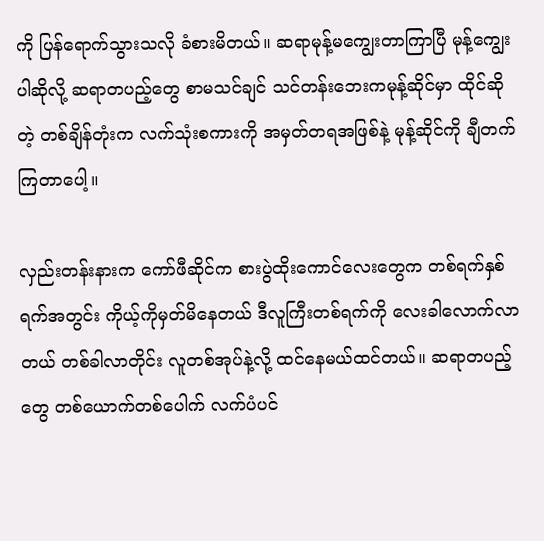ကို ပြန်ရောက်သွားသလို ခံစားမိတယ်။ ဆရာမုန့်မကျွေးတာကြာပြီ မုန့်ကျွေးပါဆိုလို့ ဆရာတပည့်တွေ စာမသင်ချင် သင်တန်းဘေးကမုန့်ဆိုင်မှာ ထိုင်ဆိုတဲ့ တစ်ချိန်တုံးက လက်သုံးစကားကို အမှတ်တရအဖြစ်နဲ့ မုန့်ဆိုင်ကို ချီတက်ကြတာပေါ့။

လှည်းတန်းနားက ကော်ဖီဆိုင်က စားပွဲထိုးကောင်လေးတွေက တစ်ရက်နှစ်ရက်အတွင်း ကိုယ့်ကိုမှတ်မိနေတယ် ဒီလူကြီးတစ်ရက်ကို လေးခါလောက်လာတယ် တစ်ခါလာတိုင်း လူတစ်အုပ်နဲ့လို့ ထင်နေမယ်ထင်တယ်။ ဆရာတပည့်တွေ တစ်ယောက်တစ်ပေါက် လက်ပံပင်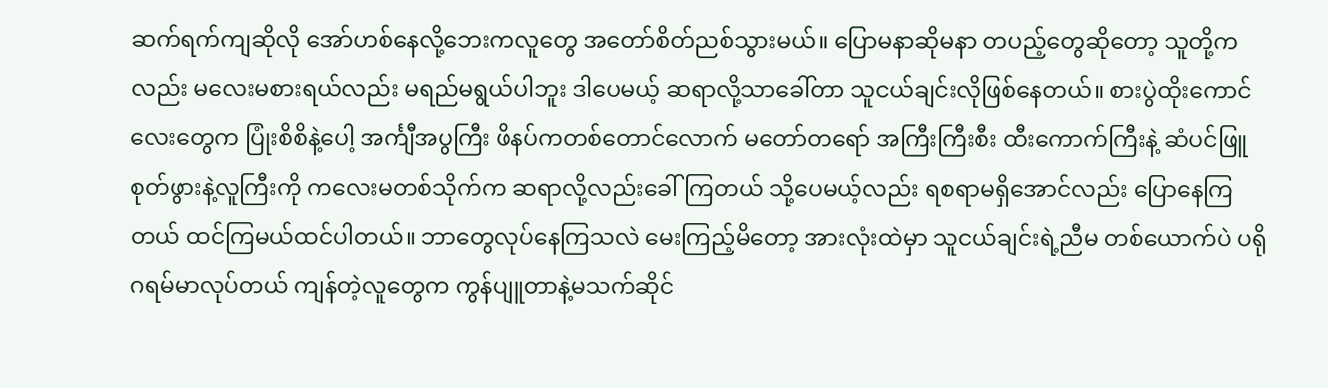ဆက်ရက်ကျဆိုလို အော်ဟစ်နေလို့ဘေးကလူတွေ အတော်စိတ်ညစ်သွားမယ်။ ပြောမနာဆိုမနာ တပည့်တွေဆိုတော့ သူတို့ကလည်း မလေးမစားရယ်လည်း မရည်မရွယ်ပါဘူး ဒါပေမယ့် ဆရာလို့သာခေါ်တာ သူငယ်ချင်းလိုဖြစ်နေတယ်။ စားပွဲထိုးကောင်လေးတွေက ပြုံးစိစိနဲ့ပေါ့ အင်္ကျီအပွကြီး ဖိနပ်ကတစ်တောင်လောက် မတော်တရော် အကြီးကြီးစီး ထီးကောက်ကြီးနဲ့ ဆံပင်ဖြူစုတ်ဖွားနဲ့လူကြီးကို ကလေးမတစ်သိုက်က ဆရာလို့လည်းခေါ်ကြတယ် သို့ပေမယ့်လည်း ရစရာမရှိအောင်လည်း ပြောနေကြတယ် ထင်ကြမယ်ထင်ပါတယ်။ ဘာတွေလုပ်နေကြသလဲ မေးကြည့်မိတော့ အားလုံးထဲမှာ သူငယ်ချင်းရဲ့ညီမ တစ်ယောက်ပဲ ပရိုဂရမ်မာလုပ်တယ် ကျန်တဲ့လူတွေက ကွန်ပျူတာနဲ့မသက်ဆိုင်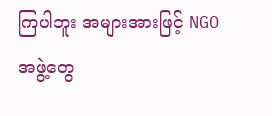ကြပါဘူး အများအားဖြင့် NGO အဖွဲ့တွေ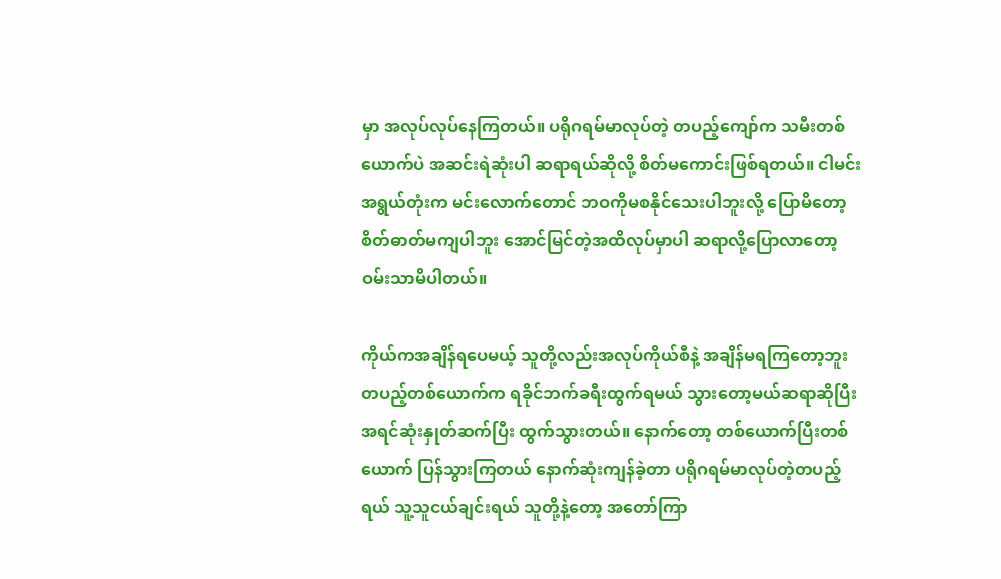မှာ အလုပ်လုပ်နေကြတယ်။ ပရိုဂရမ်မာလုပ်တဲ့ တပည့်ကျော်က သမီးတစ်ယောက်ပဲ အဆင်းရဲဆုံးပါ ဆရာရယ်ဆိုလို့ စိတ်မကောင်းဖြစ်ရတယ်။ ငါမင်းအရွယ်တုံးက မင်းလောက်တောင် ဘဝကိုမစနိုင်သေးပါဘူးလို့ ပြောမိတော့ စိတ်ဓာတ်မကျပါဘူး အောင်မြင်တဲ့အထိလုပ်မှာပါ ဆရာလို့ပြောလာတော့ ဝမ်းသာမိပါတယ်။

ကိုယ်ကအချိန်ရပေမယ့် သူတို့လည်းအလုပ်ကိုယ်စီနဲ့ အချိန်မရကြတော့ဘူး တပည့်တစ်ယောက်က ရခိုင်ဘက်ခရီးထွက်ရမယ် သွားတော့မယ်ဆရာဆိုပြီး အရင်ဆုံးနှုတ်ဆက်ပြီး ထွက်သွားတယ်။ နောက်တော့ တစ်ယောက်ပြီးတစ်ယောက် ပြန်သွားကြတယ် နောက်ဆုံးကျန်ခဲ့တာ ပရိုဂရမ်မာလုပ်တဲ့တပည့်ရယ် သူ့သူငယ်ချင်းရယ် သူတို့နဲ့တော့ အတော်ကြာ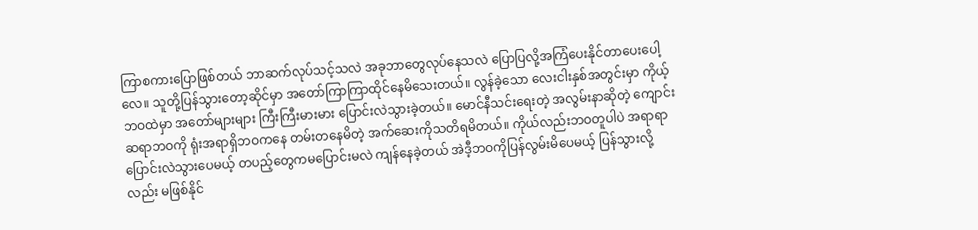ကြာစကားပြောဖြစ်တယ် ဘာဆက်လုပ်သင့်သလဲ အခုဘာတွေလုပ်နေသလဲ ပြောပြလို့အကြံပေးနိုင်တာပေးပေါ့လေ။ သူတို့ပြန်သွားတော့ဆိုင်မှာ အတော်ကြာကြာထိုင်နေမိသေးတယ်။ လွန်ခဲ့သော လေးငါးနှစ်အတွင်းမှာ ကိုယ့်ဘဝထဲမှာ အတော်များများ ကြီးကြီးမားမား ပြောင်းလဲသွားခဲ့တယ်။ မောင်နီသင်းရေးတဲ့ အလွမ်းနာဆိုတဲ့ ကျောင်းဆရာဘဝကို ရုံးအရာရှိဘဝကနေ တမ်းတနေမိတဲ့ အက်ဆေးကိုသတိရမိတယ်။ ကိုယ်လည်းဘဝတူပါပဲ အရာရာပြောင်းလဲသွားပေမယ့် တပည့်တွေကမပြောင်းမလဲ ကျန်နေခဲ့တယ် အဲဒီ့ဘဝကိုပြန်လွမ်းမိပေမယ့် ပြန်သွားလို့လည်း မဖြစ်နိုင်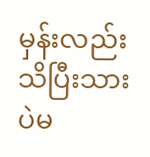မှန်းလည်း သိပြီးသားပဲမ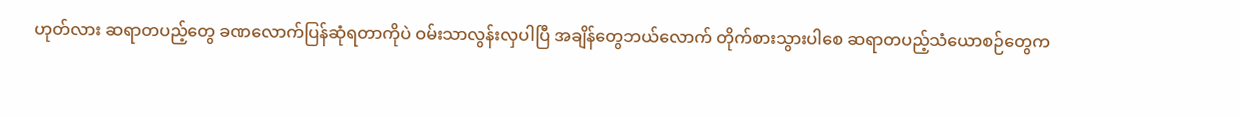ဟုတ်လား ဆရာတပည့်တွေ ခဏလောက်ပြန်ဆုံရတာကိုပဲ ဝမ်းသာလွန်းလှပါပြီ အချိန်တွေဘယ်လောက် တိုက်စားသွားပါစေ ဆရာတပည့်သံယောစဉ်တွေက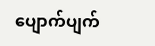ပျောက်ပျက်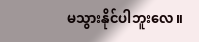မသွားနိုင်ပါဘူးလေ။